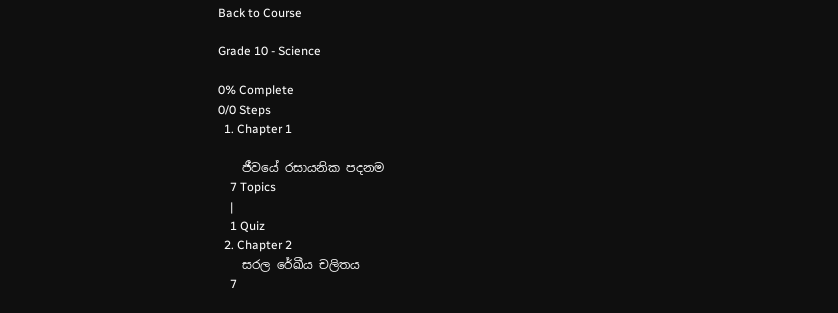Back to Course

Grade 10 - Science

0% Complete
0/0 Steps
  1. Chapter 1

    ජීවයේ රසායනික පදනම
    7 Topics
    |
    1 Quiz
  2. Chapter 2
    සරල රේඛීය චලිතය
    7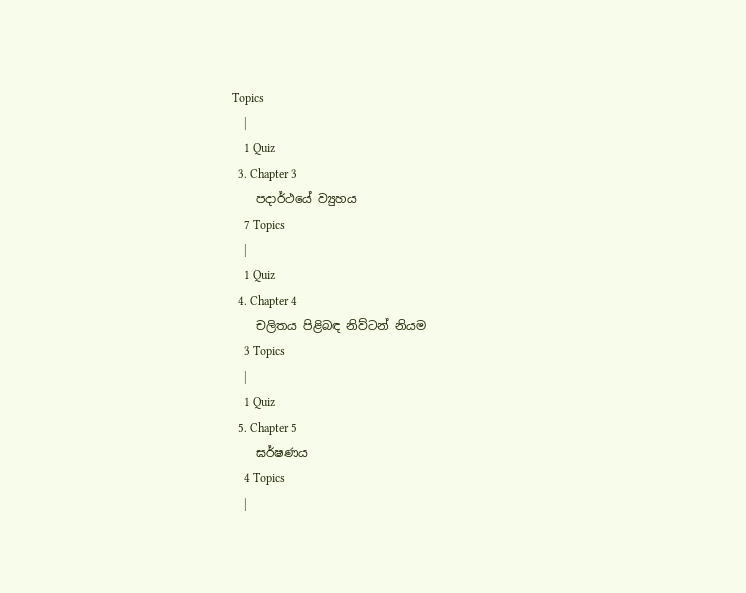Topics
    |
    1 Quiz
  3. Chapter 3
    පදාර්ථයේ ව්‍යුහය
    7 Topics
    |
    1 Quiz
  4. Chapter 4
    චලිතය පිළිබඳ නිව්ටන් නියම
    3 Topics
    |
    1 Quiz
  5. Chapter 5
    ඝර්ෂණය
    4 Topics
    |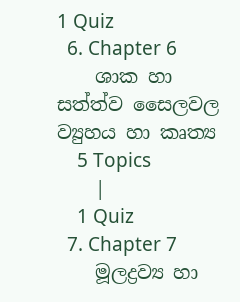1 Quiz
  6. Chapter 6
    ශාක හා සත්ත්ව සෛලවල ව්‍යුහය හා කෘත්‍ය
    5 Topics
    |
    1 Quiz
  7. Chapter 7
    මූලද්‍රව්‍ය හා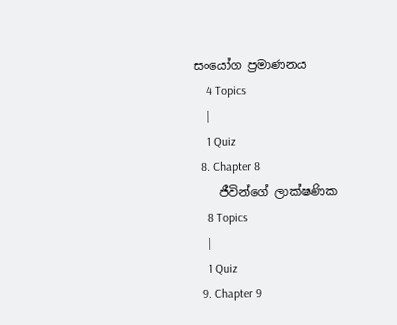සංයෝග ප්‍රමාණනය
    4 Topics
    |
    1 Quiz
  8. Chapter 8
    ජීවින්ගේ ලාක්ෂණික
    8 Topics
    |
    1 Quiz
  9. Chapter 9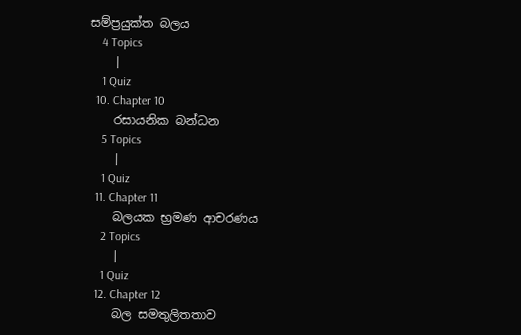සම්ප්‍රයුක්ත බලය
    4 Topics
    |
    1 Quiz
  10. Chapter 10
    රසායනික බන්ධන
    5 Topics
    |
    1 Quiz
  11. Chapter 11
    බලයක භ්‍රමණ ආචරණය
    2 Topics
    |
    1 Quiz
  12. Chapter 12
    බල සමතුලිතතාව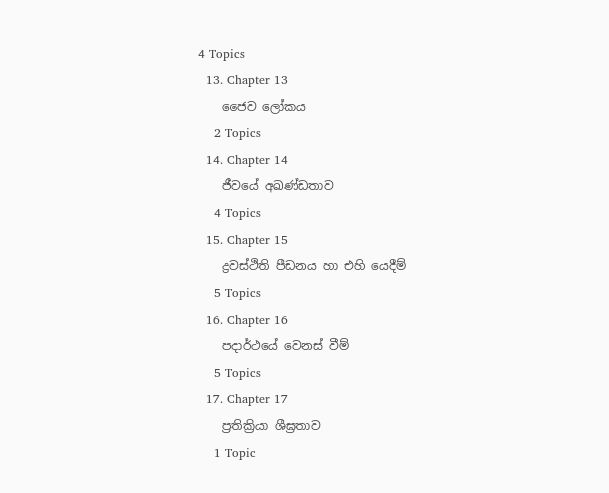4 Topics
  13. Chapter 13
    ජෛව ලෝකය
    2 Topics
  14. Chapter 14
    ජීවයේ අඛණ්ඩතාව
    4 Topics
  15. Chapter 15
    ද්‍රවස්ථිති පීඩනය හා එහි යෙදීම්
    5 Topics
  16. Chapter 16
    පදාර්ථයේ වෙනස් වීම්
    5 Topics
  17. Chapter 17
    ප්‍රතික්‍රියා ශීඝ්‍රතාව
    1 Topic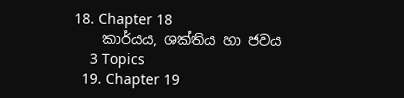18. Chapter 18
    කාර්යය, ශක්තිය හා ජවය
    3 Topics
  19. Chapter 19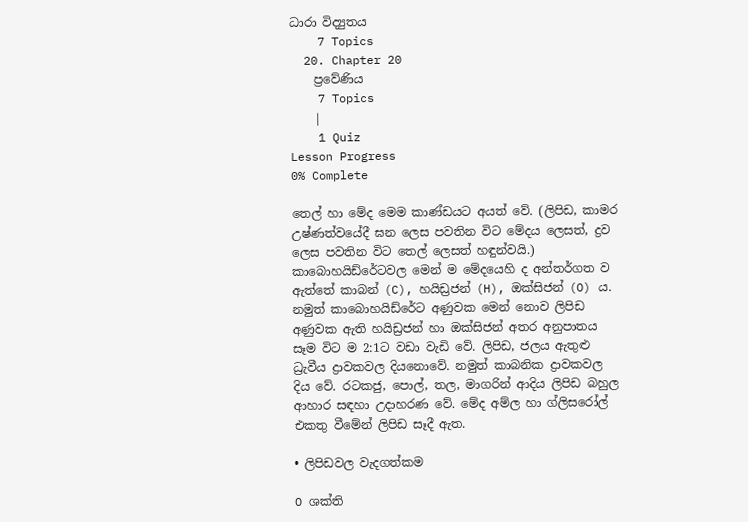ධාරා විද්‍යුතය
    7 Topics
  20. Chapter 20
    ප්‍රවේණිය
    7 Topics
    |
    1 Quiz
Lesson Progress
0% Complete

තෙල් හා මේද මෙම කාණ්ඩයට අයත් වේ. (ලිපිඩ, කාමර උෂ්ණත්වයේදී ඝන ලෙස පවතින විට මේදය ලෙසත්, ද්‍රව ලෙස පවතින විට තෙල් ලෙසත් හඳුන්වයි.) කාබොහයිඩ්රේටවල මෙන් ම මේදයෙහි ද අන්තර්ගත ව ඇත්තේ කාබන් (C), හයිඩ්‍රජන් (H), ඔක්සිජන් (O) ය. නමුත් කාබොහයිඩ්රේට අණුවක මෙන් නොව ලිපිඩ අණුවක ඇති හයිඩ්‍රජන් හා ඔක්සිජන් අතර අනුපාතය සෑම විට ම 2:1ට වඩා වැඩි වේ. ලිපිඩ, ජලය ඇතුළු ධ්‍රැවීය ද්‍රාවකවල දියනොවේ. නමුත් කාබනික ද්‍රාවකවල දිය වේ. රටකජු, පොල්, තල, මාගරින් ආදිය ලිපිඩ බහුල ආහාර සඳහා උදාහරණ වේ. මේද අම්ල හා ග්ලිසරෝල් එකතු වීමේන් ලිපිඩ සෑදී ඇත.

• ලිපිඩවල වැදගත්කම

O ශක්ති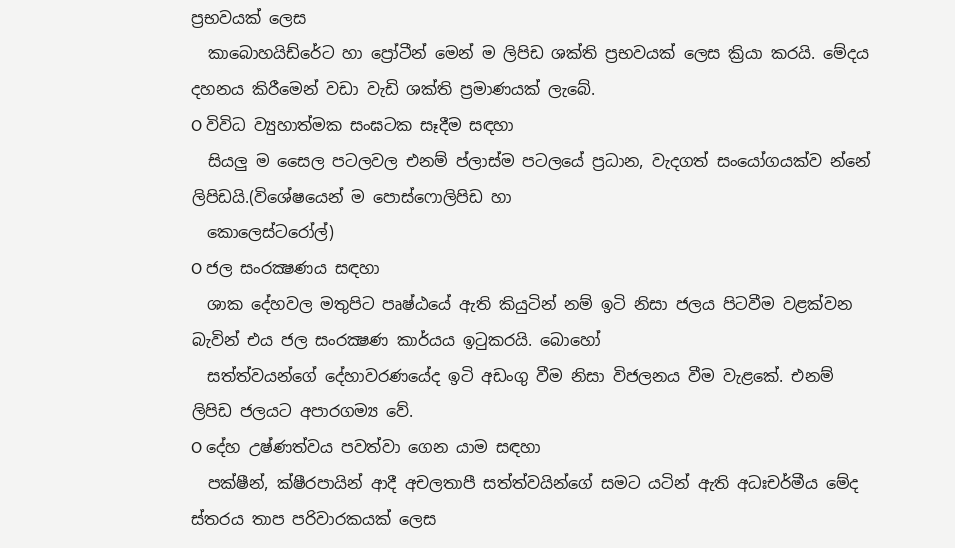ප්‍රභවයක් ලෙස
  කාබොහයිඩ්රේට හා ප්‍රෝටීන් මෙන් ම ලිපිඩ ශක්ති ප්‍රභවයක් ලෙස ක්‍රියා කරයි. මේදය දහනය කිරීමෙන් වඩා වැඩි ශක්ති ප්‍රමාණයක් ලැබේ.
O විවිධ ව්‍යුහාත්මක සංඝටක සෑදීම සඳහා
  සියලු ම සෛල පටලවල එනම් ප්ලාස්ම පටලයේ ප්‍රධාන, වැදගත් සංයෝගයක්ව න්නේ ලිපිඩයි.(විශේෂයෙන් ම පොස්ෆොලිපිඩ හා
  කොලෙස්ටරෝල්)
O ජල සංරක්‍ෂණය සඳහා
  ශාක දේහවල මතුපිට පෘෂ්ඨයේ ඇති කියුටින් නම් ඉටි නිසා ජලය පිටවීම වළක්වන බැවින් එය ජල සංරක්‍ෂණ කාර්යය ඉටුකරයි. බොහෝ
  සත්ත්වයන්ගේ දේහාවරණයේද ඉටි අඩංගු වීම නිසා විජලනය වීම වැළකේ. එනම් ලිපිඩ ජලයට අපාරගම්‍ය වේ.
O දේහ උෂ්ණත්වය පවත්වා ගෙන යාම සඳහා
  පක්ෂීන්, ක්ෂීරපායින් ආදී අචලතාපී සත්ත්වයින්ගේ සමට යටින් ඇති අධඃචර්මීය මේද ස්තරය තාප පරිවාරකයක් ලෙස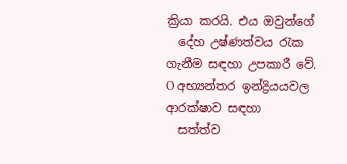ක්‍රියා කරයි. එය ඔවුන්ගේ
  දේහ උෂ්ණත්වය රැක ගැනීම සඳහා උපකාරී වේ.
O අභ්‍යන්තර ඉන්ද්‍රියයවල ආරක්ෂාව සඳහා
  සත්ත්ව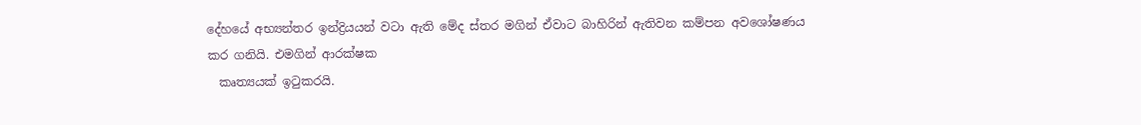දේහයේ අභ්‍යන්තර ඉන්ද්‍රියයන් වටා ඇති මේද ස්තර මගින් ඒවාට බාහිරින් ඇතිවන කම්පන අවශෝෂණය කර ගනියි. එමගින් ආරක්ෂක
  කෘත්‍යයක් ඉටුකරයි.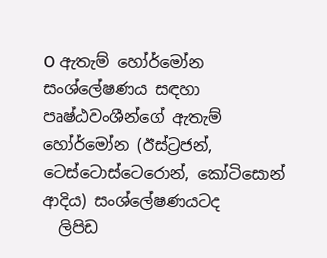O ඇතැම් හෝර්මෝන සංශ්ලේෂණය සඳහා පෘෂ්ඨවංශීන්ගේ ඇතැම් හෝර්මෝන (ඊස්ට්‍රජන්, ටෙස්ටොස්ටෙරොන්, කෝටිසොන් ආදිය) සංශ්ලේෂණයටද
  ලිපිඩ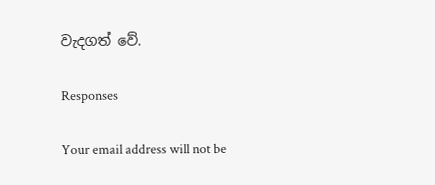වැදගත් වේ.

Responses

Your email address will not be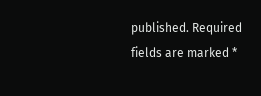published. Required fields are marked *